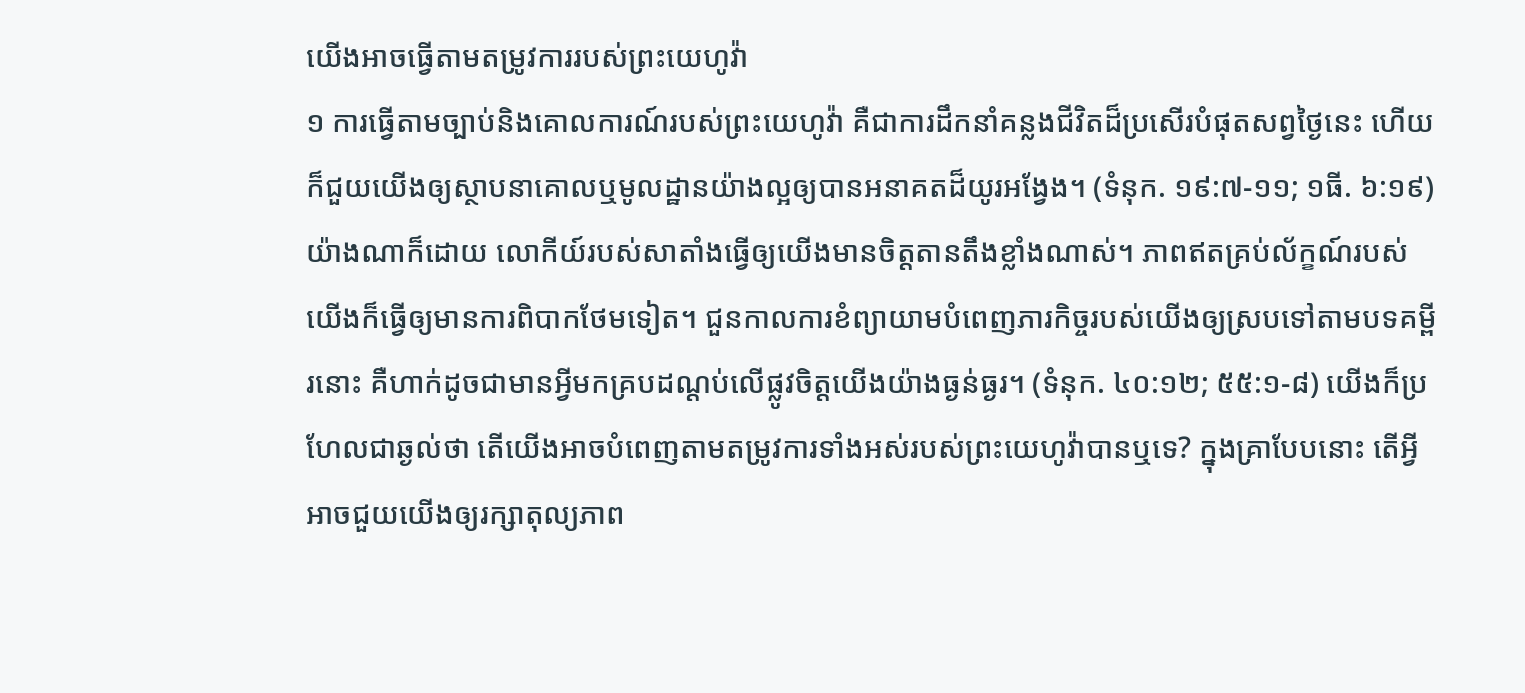យើងអាចធ្វើតាមតម្រូវការរបស់ព្រះយេហូវ៉ា
១ ការធ្វើតាមច្បាប់និងគោលការណ៍របស់ព្រះយេហូវ៉ា គឺជាការដឹកនាំគន្លងជីវិតដ៏ប្រសើរបំផុតសព្វថ្ងៃនេះ ហើយក៏ជួយយើងឲ្យស្ថាបនាគោលឬមូលដ្ឋានយ៉ាងល្អឲ្យបានអនាគតដ៏យូរអង្វែង។ (ទំនុក. ១៩:៧-១១; ១ធី. ៦:១៩) យ៉ាងណាក៏ដោយ លោកីយ៍របស់សាតាំងធ្វើឲ្យយើងមានចិត្តតានតឹងខ្លាំងណាស់។ ភាពឥតគ្រប់ល័ក្ខណ៍របស់យើងក៏ធ្វើឲ្យមានការពិបាកថែមទៀត។ ជួនកាលការខំព្យាយាមបំពេញភារកិច្ចរបស់យើងឲ្យស្របទៅតាមបទគម្ពីរនោះ គឺហាក់ដូចជាមានអ្វីមកគ្របដណ្ដប់លើផ្លូវចិត្តយើងយ៉ាងធ្ងន់ធ្ងរ។ (ទំនុក. ៤០:១២; ៥៥:១-៨) យើងក៏ប្រហែលជាឆ្ងល់ថា តើយើងអាចបំពេញតាមតម្រូវការទាំងអស់របស់ព្រះយេហូវ៉ាបានឬទេ? ក្នុងគ្រាបែបនោះ តើអ្វីអាចជួយយើងឲ្យរក្សាតុល្យភាព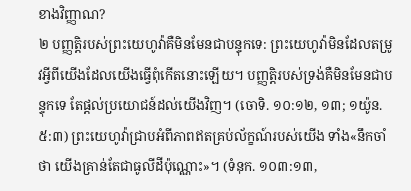ខាងវិញ្ញាណ?
២ បញ្ញត្ដិរបស់ព្រះយេហូវ៉ាគឺមិនមែនជាបន្ទុកទេ: ព្រះយេហូវ៉ាមិនដែលតម្រូវអ្វីពីយើងដែលយើងធ្វើពុំកើតនោះឡើយ។ បញ្ញត្ដិរបស់ទ្រង់គឺមិនមែនជាបន្ទុកទេ តែផ្ដល់ប្រយោជន៍ដល់យើងវិញ។ (ចោទិ. ១០:១២, ១៣; ១យ៉ូន. ៥:៣) ព្រះយេហូវ៉ាជ្រាបអំពីភាពឥតគ្រប់ល័ក្ខណ៍របស់យើង ទាំង«នឹកចាំថា យើងគ្រាន់តែជាធូលីដីប៉ុណ្ណោះ»។ (ទំនុក. ១០៣:១៣,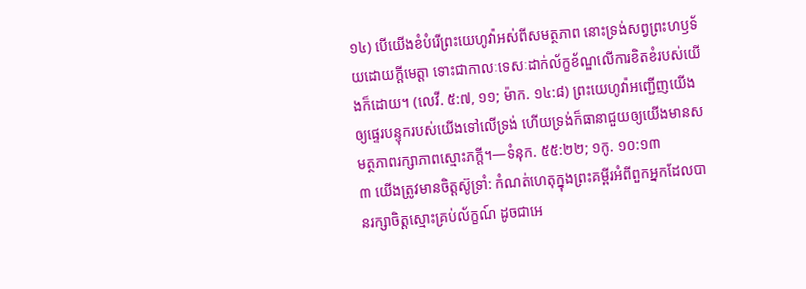១៤) បើយើងខំបំរើព្រះយេហូវ៉ាអស់ពីសមត្ថភាព នោះទ្រង់សព្វព្រះហឫទ័យដោយក្ដីមេត្ដា ទោះជាកាលៈទេសៈដាក់ល័ក្ខខ័ណ្ឌលើការខិតខំរបស់យើងក៏ដោយ។ (លេវី. ៥:៧, ១១; ម៉ាក. ១៤:៨) ព្រះយេហូវ៉ាអញ្ជើញយើងឲ្យផ្ទេរបន្ទុករបស់យើងទៅលើទ្រង់ ហើយទ្រង់ក៏ធានាជួយឲ្យយើងមានសមត្ថភាពរក្សាភាពស្មោះភក្ដី។—ទំនុក. ៥៥:២២; ១កូ. ១០:១៣
៣ យើងត្រូវមានចិត្តស៊ូទ្រាំ: កំណត់ហេតុក្នុងព្រះគម្ពីរអំពីពួកអ្នកដែលបានរក្សាចិត្តស្មោះគ្រប់ល័ក្ខណ៍ ដូចជាអេ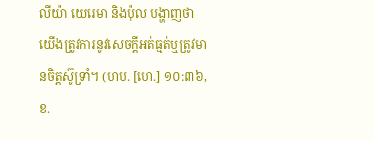លីយ៉ា យេរេមា និងប៉ុល បង្ហាញថាយើងត្រូវការនូវសេចក្ដីអត់ធ្មត់ឬត្រូវមានចិត្តស៊ូទ្រាំ។ (ហប. [ហេ.] ១០:៣៦, ខ.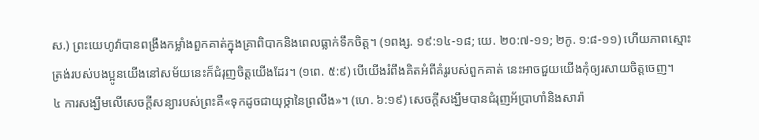ស.) ព្រះយេហូវ៉ាបានពង្រឹងកម្លាំងពួកគាត់ក្នុងគ្រាពិបាកនិងពេលធ្លាក់ទឹកចិត្ត។ (១ពង្ស. ១៩:១៤-១៨; យេ. ២០:៧-១១; ២កូ. ១:៨-១១) ហើយភាពស្មោះត្រង់របស់បងប្អូនយើងនៅសម័យនេះក៏ជំរុញចិត្តយើងដែរ។ (១ពេ. ៥:៩) បើយើងរំពឹងគិតអំពីគំរូរបស់ពួកគាត់ នេះអាចជួយយើងកុំឲ្យរសាយចិត្តចេញ។
៤ ការសង្ឃឹមលើសេចក្ដីសន្យារបស់ព្រះគឺ«ទុកដូចជាយុថ្កានៃព្រលឹង»។ (ហេ. ៦:១៩) សេចក្ដីសង្ឃឹមបានជំរុញអ័ប្រាហាំនិងសារ៉ា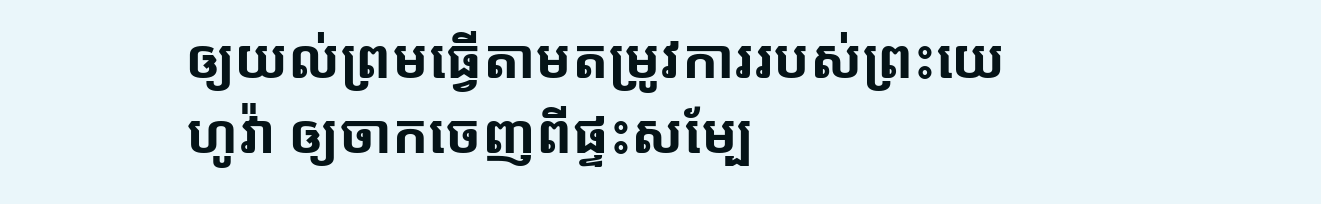ឲ្យយល់ព្រមធ្វើតាមតម្រូវការរបស់ព្រះយេហូវ៉ា ឲ្យចាកចេញពីផ្ទះសម្បែ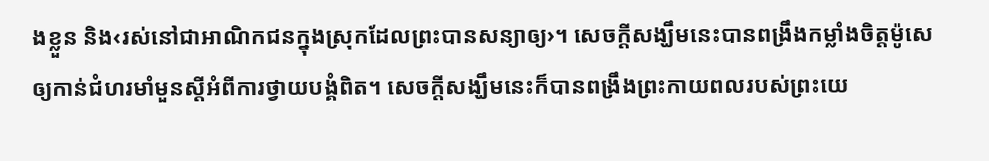ងខ្លួន និង‹រស់នៅជាអាណិកជនក្នុងស្រុកដែលព្រះបានសន្យាឲ្យ›។ សេចក្ដីសង្ឃឹមនេះបានពង្រឹងកម្លាំងចិត្តម៉ូសេឲ្យកាន់ជំហរមាំមួនស្តីអំពីការថ្វាយបង្គំពិត។ សេចក្ដីសង្ឃឹមនេះក៏បានពង្រឹងព្រះកាយពលរបស់ព្រះយេ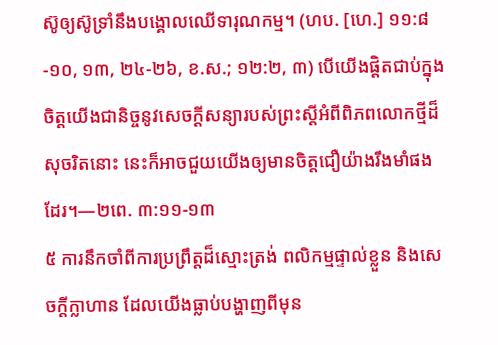ស៊ូឲ្យស៊ូទ្រាំនឹងបង្គោលឈើទារុណកម្ម។ (ហប. [ហេ.] ១១:៨-១០, ១៣, ២៤-២៦, ខ.ស.; ១២:២, ៣) បើយើងផ្ដិតជាប់ក្នុងចិត្តយើងជានិច្ចនូវសេចក្ដីសន្យារបស់ព្រះស្តីអំពីពិភពលោកថ្មីដ៏សុចរិតនោះ នេះក៏អាចជួយយើងឲ្យមានចិត្តជឿយ៉ាងរឹងមាំផងដែរ។—២ពេ. ៣:១១-១៣
៥ ការនឹកចាំពីការប្រព្រឹត្តដ៏ស្មោះត្រង់ ពលិកម្មផ្ទាល់ខ្លួន និងសេចក្ដីក្លាហាន ដែលយើងធ្លាប់បង្ហាញពីមុន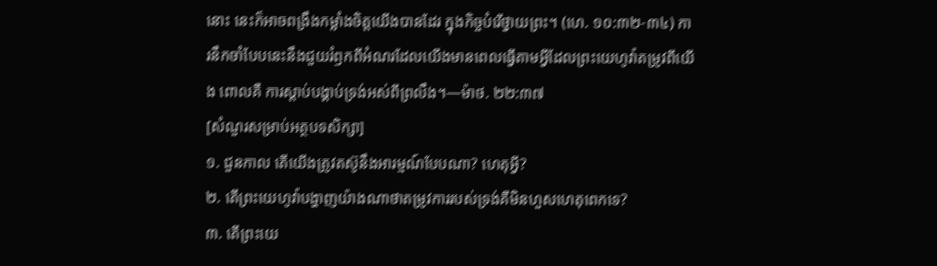នោះ នេះក៏អាចពង្រឹងកម្លាំងចិត្តយើងបានដែរ ក្នុងកិច្ចបំរើថ្វាយព្រះ។ (ហេ. ១០:៣២-៣៤) ការនឹកចាំបែបនេះនឹងជួយរំឭកពីអំណរដែលយើងមានពេលធ្វើតាមអ្វីដែលព្រះយេហូវ៉ាតម្រូវពីយើង ពោលគឺ ការស្ដាប់បង្គាប់ទ្រង់អស់ពីព្រលឹង។—ម៉ាថ. ២២:៣៧
[សំណួរសម្រាប់អត្ថបទសិក្សា]
១. ជួនកាល តើយើងត្រូវតស៊ូនឹងអារម្មណ៍បែបណា? ហេតុអ្វី?
២. តើព្រះយេហូវ៉ាបង្ហាញយ៉ាងណាថាតម្រូវការរបស់ទ្រង់គឺមិនហួសហេតុពេកទេ?
៣. តើព្រះយេ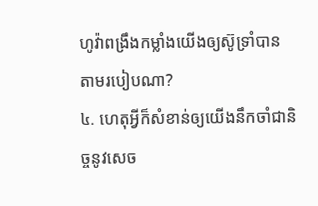ហូវ៉ាពង្រឹងកម្លាំងយើងឲ្យស៊ូទ្រាំបាន តាមរបៀបណា?
៤. ហេតុអ្វីក៏សំខាន់ឲ្យយើងនឹកចាំជានិច្ចនូវសេច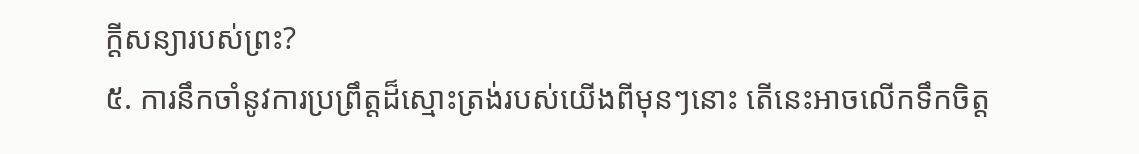ក្ដីសន្យារបស់ព្រះ?
៥. ការនឹកចាំនូវការប្រព្រឹត្តដ៏ស្មោះត្រង់របស់យើងពីមុនៗនោះ តើនេះអាចលើកទឹកចិត្ត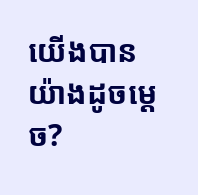យើងបានយ៉ាងដូចម្ដេច?